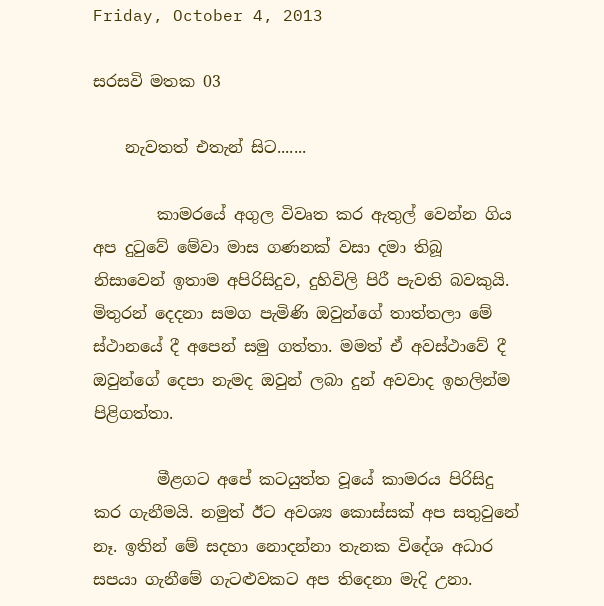Friday, October 4, 2013

සරසවි මතක 03

    නැවතත් එතැන් සිට.......

        කාමරයේ අගුල විවෘත කර ඇතුල් වෙන්න ගිය අප දුටුවේ මේවා මාස ගණනක් වසා දමා තිබූ නිසාවෙන් ඉතාම අපිරිසිදුව, දුහිවිලි පිරී පැවති බවකුයි. මිතුරන් දෙදනා සමග පැමිණි ඔවුන්ගේ තාත්තලා මේ ස්ථානයේ දී අපෙන් සමු ගත්තා. මමත් ඒ අවස්ථාවේ දී ඔවුන්ගේ දෙපා නැමද ඔවුන් ලබා දුන් අවවාද ඉහලින්ම පිළිගත්තා.

        මීළගට අපේ කටයුත්ත වූයේ කාමරය පිරිසිදු කර ගැනීමයි. නමුත් ඊට අවශ්‍ය කොස්සක් අප සතුවුනේ නෑ. ඉතින් මේ සදහා නොදන්නා තැනක විදේශ අධාර සපයා ගැනීමේ ගැටළුවකට අප තිදෙනා මැදි උනා.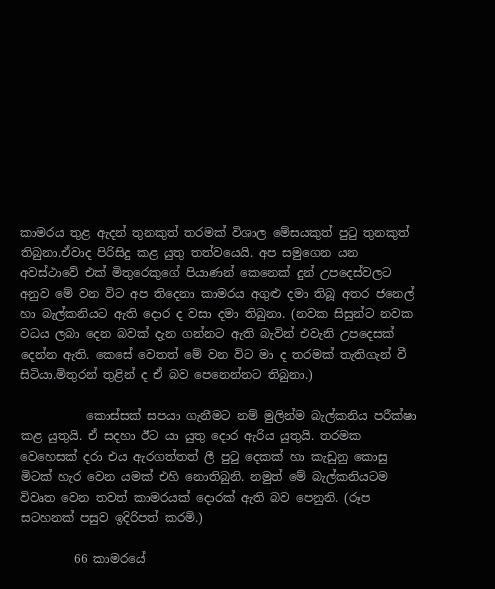කාමරය තුළ ඇදන් තුනකුත් තරමක් විශාල මේසයකුත් පුටු තුනකුත් තිබුනා.ඒවාද පිරිසිදු කළ යුතු තත්වයෙයි. අප සමුගෙන යන අවස්ථාවේ එක් මිතුරෙකුගේ පියාණන් කෙනෙක් දුන් උපදෙස්වලට අනුව මේ වන විට අප තිදෙනා කාමරය අගුළු දමා තිබූ අතර ජනෙල් හා බැල්කනියට ඇති දොර ද වසා දමා තිබුනා. (නවක සිසුන්ට නවක වධය ලබා දෙන බවක් දැන ගන්නට ඇති බැවින් එවැනි උපදෙසක් දෙන්න ඇති. කෙසේ වෙතත් මේ වන විට මා ද තරමක් තැතිගැන් වී සිටියා.මිතුරන් තුළින් ද ඒ බව පෙනෙන්නට තිබුනා.)

           කොස්සක් සපයා ගැනීමට නම් මුලින්ම බැල්කනිය පරීක්ෂා කළ යුතුයි. ඒ සදහා ඊට යා යුතු දොර ඇරිය යුතුයි. තරමක වෙහෙසක් දරා එය ඇරගත්තත් ලී පුටු දෙකක් හා කැඩුනු කොසු මිටක් හැර වෙන යමක් එහි නොතිබුනි. නමුත් මේ බැල්කනියටම විවෘත වෙන තවත් කාමරයක් දොරක් ඇති බව පෙනුනි. (රූප සටහනක් පසුව ඉදිරිපත් කරමි.)

         66 කාමරයේ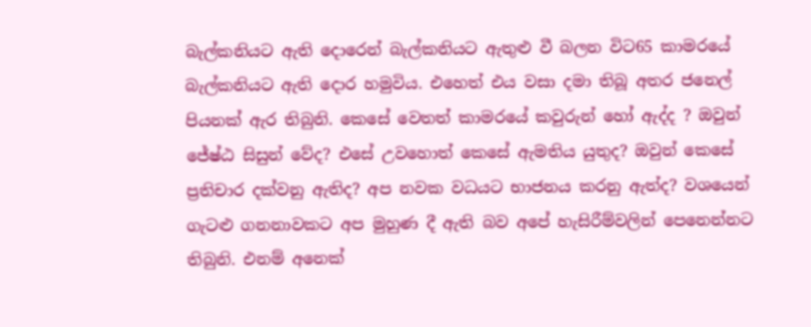බැල්කනියට ඇති දොරෙන් බැල්කනියට ඇතුළු වී බලන විට65 කාමරයේ බැල්කනියට ඇති දොර හමුවිය. එහෙත් එය වසා දමා තිබූ අතර ජනෙල් පියනක් ඇර තිබුනි. කෙසේ වෙතත් කාමරයේ කවුරුන් හෝ ඇද්ද ? ඔවුන් ජේෂ්ඨ සිසුන් වේද? එසේ උවහොත් කෙසේ ඇමතිය යුතුද? ඔවුන් කෙසේ ප්‍රතිචාර දක්වනු ඇතිද? අප නවක වධයට භාජනය කරනු ඇත්ද? වශයෙන් ගැටළු ගනනාවකට අප මුහුණ දී ඇති බව අපේ හැසිරීම්වලින් පෙනෙන්නට තිබුනි. එනම් අනෙක්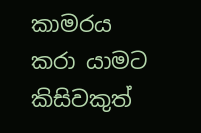කාමරය කරා යාමට කිසිවකුත්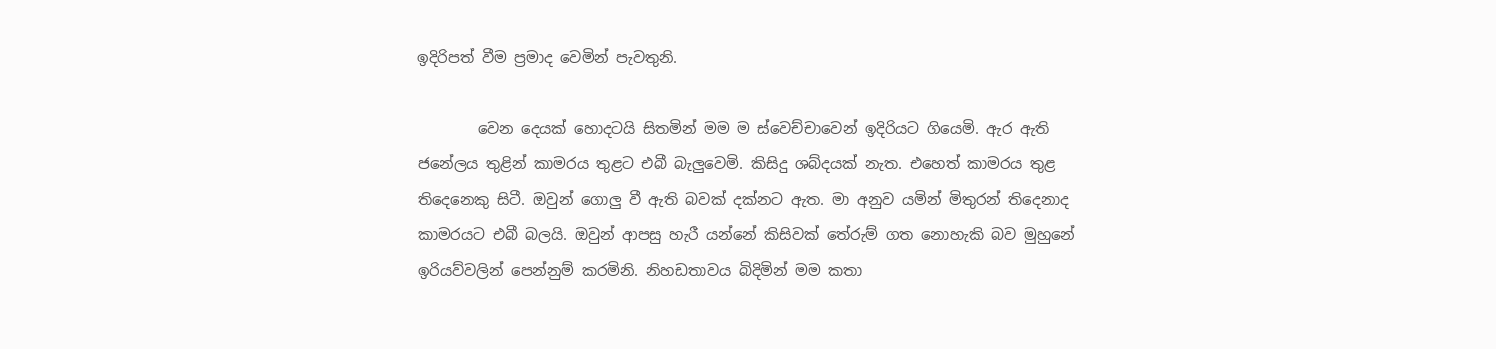ඉදිරිපත් වීම ප්‍රමාද වෙමින් පැවතුනි.

        වෙන දෙයක් හොදටයි සිතමින් මම ම ස්වෙච්චාවෙන් ඉදිරියට ගියෙමි. ඇර ඇති ජනේලය තුළින් කාමරය තුළට එබී බැලුවෙමි. කිසිදු ශබ්දයක් නැත. එහෙත් කාමරය තුළ තිදෙනෙකු සිටී. ඔවුන් ගොලු වී ඇති බවක් දක්නට ඇත. මා අනුව යමින් මිතුරන් තිදෙනාද කාමරයට එබී බලයි. ඔවුන් ආපසු හැරී යන්නේ කිසිවක් තේරුම් ගත නොහැකි බව මුහුනේ ඉරියව්වලින් පෙන්නුම් කරමිනි. නිහඩතාවය බිදිමින් මම කතා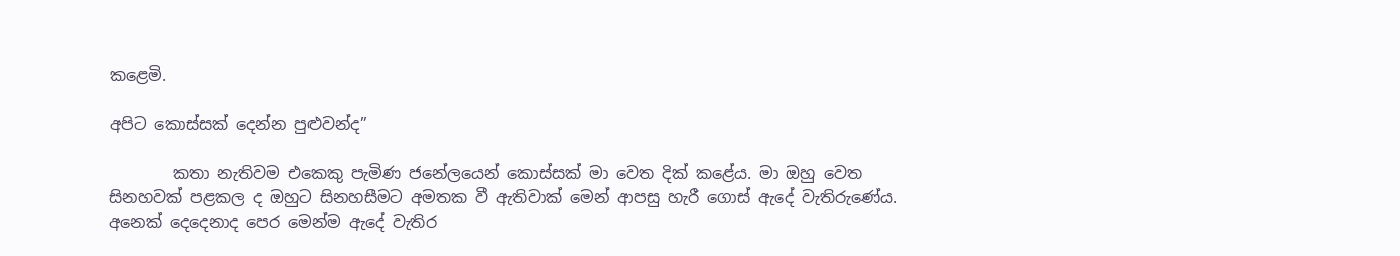කළෙමි.

අපිට කොස්සක් දෙන්න පුළුවන්ද”

        කතා නැතිවම එකෙකු පැමිණ ජනේලයෙන් කොස්සක් මා වෙත දික් කළේය. මා ඔහු වෙත සිනහවක් පළකල ද ඔහුට සිනහසීමට අමතක වී ඇතිවාක් මෙන් ආපසු හැරී ගොස් ඇදේ වැතිරුණේ‍ය. අනෙක් දෙදෙනාද පෙර මෙන්ම ඇදේ වැතිර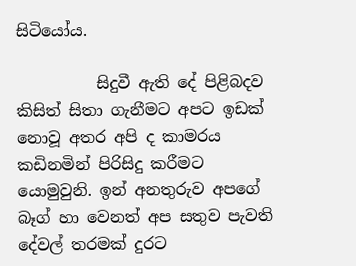සිටියෝය.

          සිදුවී ඇති දේ පිළිබදව කිසිත් සිතා ගැනීමට අපට ඉඩක් නොවූ අතර අපි ද කාමරය කඩිනමින් පිරිසිදු කරීමට යොමුවුනි. ඉන් අනතුරුව අපගේ බෑග් හා වෙනත් අප සතුව පැවති දේවල් තරමක් දුරට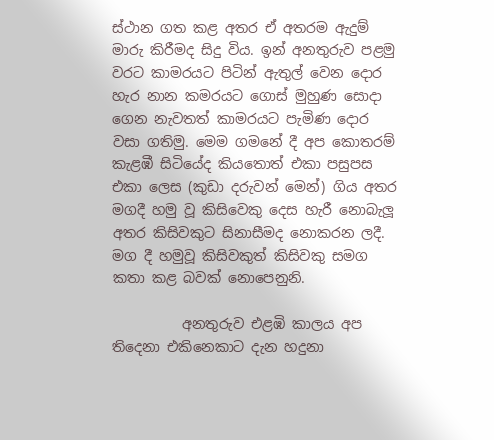ස්ථාන ගත කළ අතර ඒ අතරම ඇදුම් මාරු කිරීමද සිදු විය. ඉන් අනතුරුව පළමු වරට කාමරයට පිටින් ඇතුල් වෙන දොර හැර නාන කමරයට ගොස් මුහුණ සොදා ගෙන නැවතත් කාමරයට පැමිණ දොර වසා ගතිමු. මෙම ගමනේ දී අප කොතරම් කැළඹී සිටියේද කියතොත් එකා පසුපස එකා ලෙස (කුඩා දරුවන් මෙන්) ගිය අතර මගදී හමු වූ කිසිවෙකු දෙස හැරී නොබැලූ අතර කිසිවකුට සිනාසීමද නොකරන ලදී. මග දී හමුවූ කිසිවකුත් කිසිවකු සමග කතා කළ බවක් නොපෙනුනි.

          අනතුරුව එළඹි කාලය අප තිදෙනා එකිනෙකාට දැන හදුනා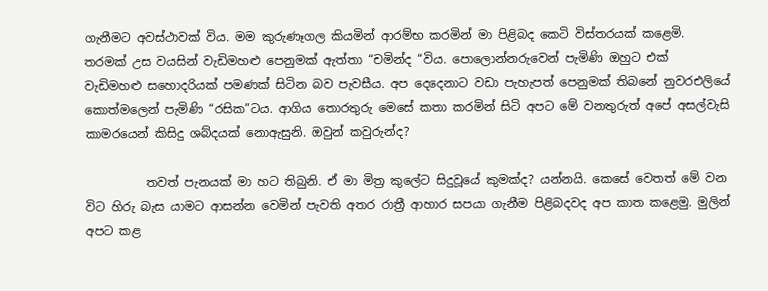ගැනීමට අවස්ථාවක් විය. මම කුරුණෑගල කියමින් ආරම්භ කරමින් මා පිළිබද කෙටි විස්තරයක් කළෙමි. තරමක් උස වයසින් වැඩිමහළු පෙනුමක් ඇත්තා “චමින්ද “විය. පොලොන්නරුවෙන් පැමිණි ඔහුට එක් වැඩිමහළු සහොදරියක් පමණක් සිටින බව පැවසීය. අප දෙදෙනාට වඩා පැහැපත් පෙනුමක් තිබනේ නුවරඑලියේ කොත්මලෙන් පැමිණි “රසික”ටය. ආගිය තොරතුරු මෙසේ කතා කරමින් සිටි අපට මේ වනතුරුත් අපේ අසල්වැසි කාමරයෙන් කිසිදු ශබ්දයක් නොඇසුනි. ඔවුන් කවුරුන්ද?

          තවත් පැනයක් මා හට තිබුනි. ඒ මා මිත්‍ර කුලේට සිදුවූයේ කුමක්ද? යන්නයි. කෙසේ වෙතත් මේ වන විට හිරු බැස යාමට ආසන්න වෙමින් පැවති අතර රාත්‍රී ආහාර සපයා ගැනීම පිළිබදවද අප කාත කළෙමු. මුලින් අපට කළ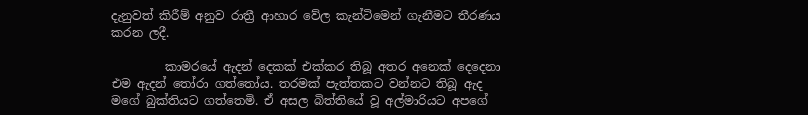දැනුවත් කිරීම් අනුව රාත්‍රී ආහාර වේල කැන්ටිමෙන් ගැනීමට තීරණය කරන ලදී.

         කාමරයේ ඇදන් දෙකක් එක්කර තිබූ අතර අනෙක් දෙදෙනා එම ඇදන් තෝරා ගත්තෝය. තරමක් පැත්තකට වන්නට තිබූ ඇද මගේ බුක්තියට ගත්තෙමි. ඒ අසල බිත්තියේ වූ අල්මාරියට අපගේ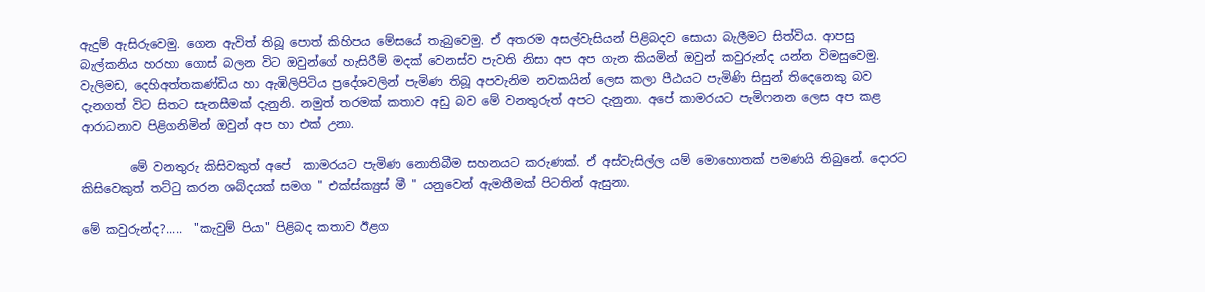ඇදුම් ඇසිරුවෙමු. ගෙන ඇවිත් තිබූ පොත් කිහිපය මේසයේ තැබුවෙමු. ඒ අතරම අසල්වැසියන් පිළිබදව සොයා බැලීමට සිත්විය. ආපසු බැල්කනිය හරහා ගොස් බලන විට ඔවුන්ගේ හැසිරීම් මදක් වෙනස්ව පැවති නිසා අප අප ගැන කියමින් ඔවුන් කවුරුන්ද යන්න විමසුවෙමු. වැලිමඩ, දෙහිඅත්තකණ්ඩිය හා ඇඹිලිපිටිය ප්‍රදේශවලින් පැමිණ තිබූ අපවැනිම නවකයින් ලෙස කලා පීඨයට පැමිණි සිසුන් තිදෙනෙකු බව දැනගත් විට සිතට සැනසීමක් දැනුනි. නමුත් තරමක් කතාව අඩු බව මේ වනතුරුත් අපට දැනුනා. අපේ කාමරයට පැමිෆනන ලෙස අප කළ ආරාධනාව පිළිගනිමින් ඔවුන් අප හා එක් උනා.

        මේ වනතුරු කිසිවකුත් අපේ  කාමරයට පැමිණ නොතිබීම සහනයට කරුණක්. ඒ අස්වැසිල්ල යම් මොහොතක් පමණයි තිබුනේ. දොරට කිසිවෙකුත් තට්ටු කරන ශබ්දයක් සමග " එක්ස්ක්‍යුස් මී " යනුවෙන් ඇමතීමක් පිටතින් ඇසුනා.

මේ කවුරුන්ද?.....  "කැවුම් පියා" පිළිබද කතාව ඊළග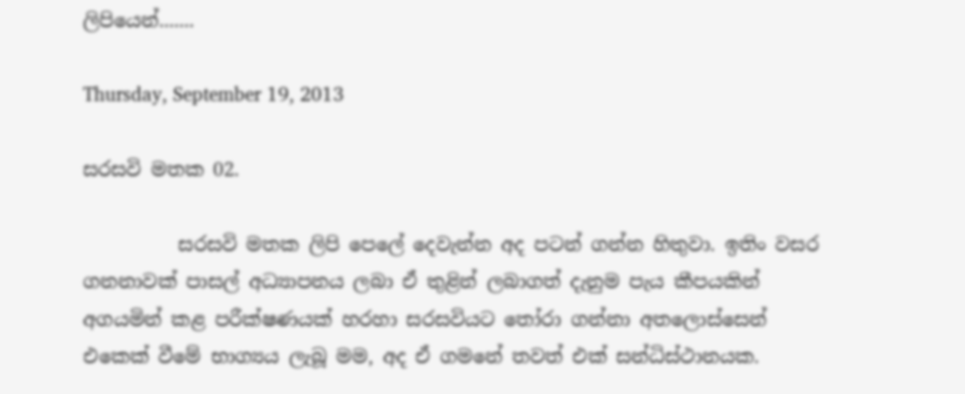ලිපියෙන්.......

Thursday, September 19, 2013

සරසවි මතක 02.

          සරසවි මතක ලිපි පෙලේ දෙවැන්න අද පටන් ගන්න හිතුවා. ඉතිං වසර ගනනාවක් පාසල් අධ්‍යාපනය ලබා ඒ තුළින් ලබාගත් දැනුම පැය කීපයකින් අගයමින් කළ පරීක්ෂණයක් හරහා සරසවියට තෝරා ගන්නා අතලොස්සෙන් එකෙක් වීමේ භාග්‍යය ලැබූ මම, අද ඒ ගමනේ තවත් එක් සන්ධිස්ථානයක.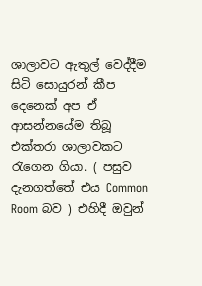ශාලාවට ඇතුල් වෙද්දීම සිටි සොයුරන් කීප දෙනෙක් අප ඒ ආසන්නයේම තිබූ එක්තරා ශාලාවකට රැගෙන ගියා. ( පසුව දැනගත්තේ එය Common Room බව ) එහිදී ඔවුන්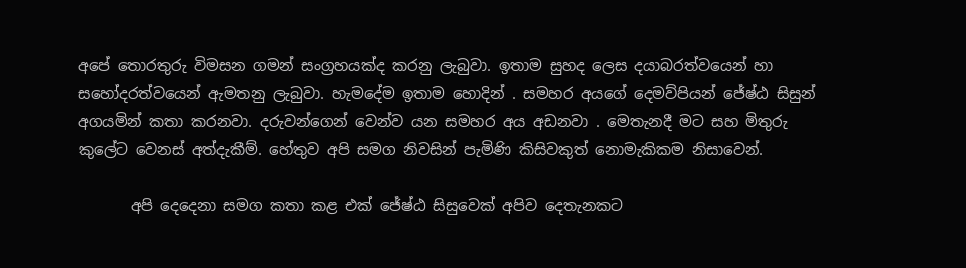අපේ තොරතුරු විමසන ගමන් සංග්‍රහයක්ද කරනු ලැබුවා. ඉතාම සුහද ලෙස දයාබරත්වයෙන් හා සහෝදරත්වයෙන් ඇමතනු ලැබුවා. හැමදේම ඉතාම හොදින් . සමහර අයගේ දෙමව්පියන් ජේෂ්ඨ සිසුන් අගයමින් කතා කරනවා. දරුවන්ගෙන් වෙන්ව යන සමහර අය අඩනවා . මෙතැනදී මට සහ මිතුරු කුලේට වෙනස් අත්දැකීම්. හේතුව අපි සමග ‍නිවසින් පැමිණි කිසිවකුත් නොමැකිකම නිසාවෙන්.

       අපි දෙදෙනා සමග කතා කළ එක් ජේෂ්ඨ සිසුවෙක් අපිව දෙතැනකට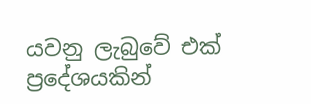යවනු ලැබුවේ එක් ප්‍රදේශයකින්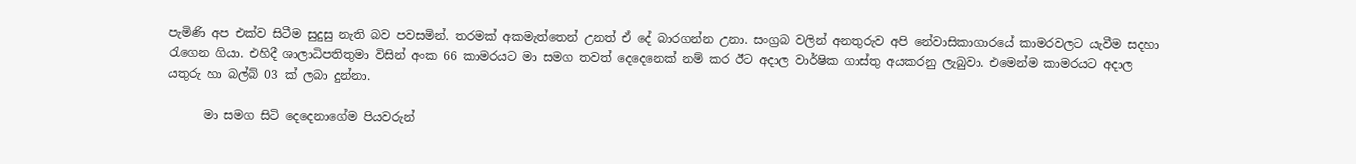පැමිණි අප එක්ව සිටීම සුදුසු නැති බව පවසමින්. තරමක් අකමැත්තෙන් උනත් ඒ දේ බාරගන්න උනා. සංග්‍රබ වලින් අනතුරුව අපි නේවාසිකාගාරයේ කාමරවලට යැවීම සදහා රැගෙන ගියා. එහිදී ශාලාධිපතිතුමා විසින් අංක 66 කාමරයට මා සමග තවත් දෙදෙනෙක් නම් කර ඊට අදාල වාර්ෂික ගාස්තු අයකරනු ලැබුවා. එමෙන්ම කාමරයට අදාල යතුරු හා බල්බ් 03 ක් ලබා දුන්නා.

      මා සමග සිටි දෙදෙනාගේම පියවරුන්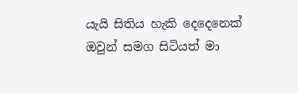යැයි සිතිය හැකි දෙදෙනෙක් ඔවුන් සමග සිටියත් මා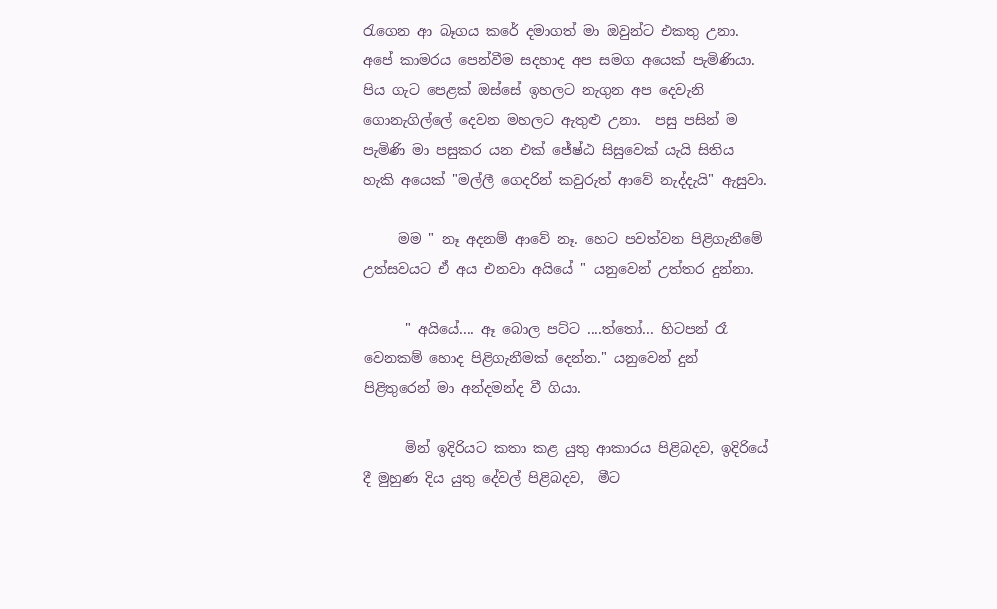රැගෙන ආ බෑගය ‍කරේ දමාගත් මා ඔවුන්ට එකතු උනා. අපේ කාමරය පෙන්වීම සදහාද අප සමග අයෙක් පැමිණියා. පිය ගැට පෙළක් ඔස්සේ ඉහලට නැගුන අප දෙවැනි ගොනැගිල්ලේ දෙවන මහලට ඇතුළු උනා.  පසු පසින් ම පැමිණි මා පසුකර යන එක් ජේෂ්ඨ සිසුවෙක් යැයි සිතිය හැකි අයෙක් "මල්ලී ගෙදරින් කවුරුත් ආවේ නැද්දැයි" ඇසුවා.

     මම " නෑ අදනම් ආවේ නෑ. හෙට පවත්වන පිළිගැනීමේ උත්සවයට ඒ අය එනවා අයියේ " යනුවෙන් උත්තර දුන්නා.

      " අයියේ.... ඈ බොල පට්ට ....ත්තෝ... හිටපන් රෑ වෙනකම් හොද පිළිගැනීමක් දෙන්න." යනුවෙන් දුන් පිළිතුරෙන් මා අන්දමන්ද වී ගියා.

      මින් ඉදිරියට කතා කළ යුතු ආකාරය පිළිබදව, ඉදිරියේ දී මුහුණ දිය යුතු දේවල් පිළිබදව,  මීට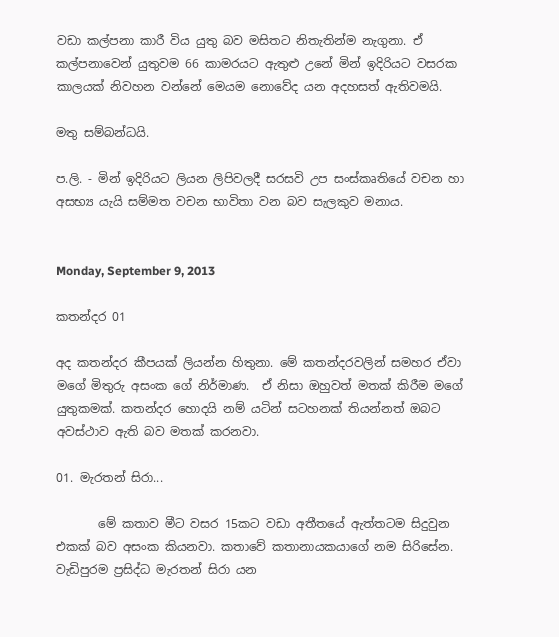වඩා කල්පනා කාරී විය යුතු බව මසිතට නිතැතින්ම නැගුනා. ඒ කල්පනාවෙන් යුතුවම 66 කාමරයට ඇතුළු උනේ මින් ඉදිරියට වසරක කාලයක් නිවහන වන්නේ මෙයම නොවේද යන අදහසත් ඇතිවමයි.

මතු සම්බන්ධයි.

ප.ලි. - මින් ඉදිරියට ලියන ලිපිවලදී සරසවි උප සංස්කෘතියේ වචන හා අසභ්‍ය යැයි සම්මත වචන භාවිතා වන බව සැලකුව මනාය.


Monday, September 9, 2013

කතන්දර 01

අද කතන්දර කීපයක් ලියන්න හිතුනා. මේ කතන්දරවලින් සමහර ඒවා මගේ මිතුරු අසංක ගේ නිර්මාණ.  ඒ නිසා ඔහුවත් මතක් කිරීම මගේ යුතුකමක්. කතන්දර හොදයි නම් යටින් සටහනක් තියන්නත් ඔබට අවස්ථාව ඇති බව මතක් කරනවා.

01. මැරතන් සිරා...

       මේ කතාව මීට වසර 15කට වඩා අතීතයේ ඇත්තටම සිදුවුන එකක් බව අසංක කියනවා. කතාවේ කතානායකයාගේ නම සිරිසේන. වැඩිපුරම ප්‍රසිද්ධ මැරතන් සිරා යන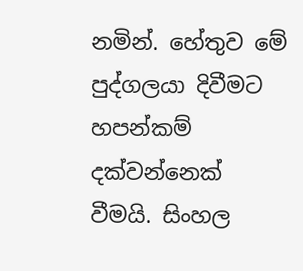නමින්. හේතුව මේ පුද්ගලයා දිවීමට හපන්කම් දක්වන්නෙක් වීමයි. සිංහල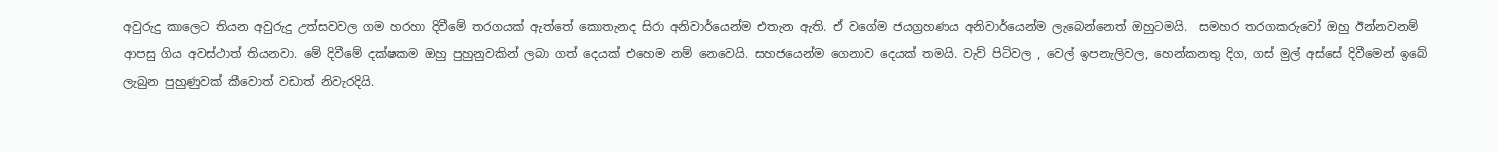අවුරුදු කාලෙට තියන අවුරුදු උත්සවවල ගම හරහා දිවීමේ තරගයක් ඇත්තේ කොතැනද සිරා අනිවාර්යෙන්ම එතැන ඇති. ඒ වගේම ජයග්‍රහණය අනිවාර්යෙන්ම ලැබෙන්නෙත් ඔහුටමයි.  සමහර තරගකරුවෝ ඔහු ඊන්නවනම් ආපසු ගිය අවස්ථාත් තියනවා. මේ දිවීමේ දක්ෂකම ඔහු පුහුනුවකින් ලබා ගත් දෙයක් එහෙම නම් නෙවෙයි. සහජයෙන්ම ගෙනාව දෙයක් තමයි. වැව් පිටිවල , වෙල් ඉපනැලිවල, හෙන්කනතු දිග, ගස් මුල් අස්සේ දිවීමෙන් ඉබේ ලැබුන පුහුණුවක් කීවොත් වඩාත් නිවැරදියි.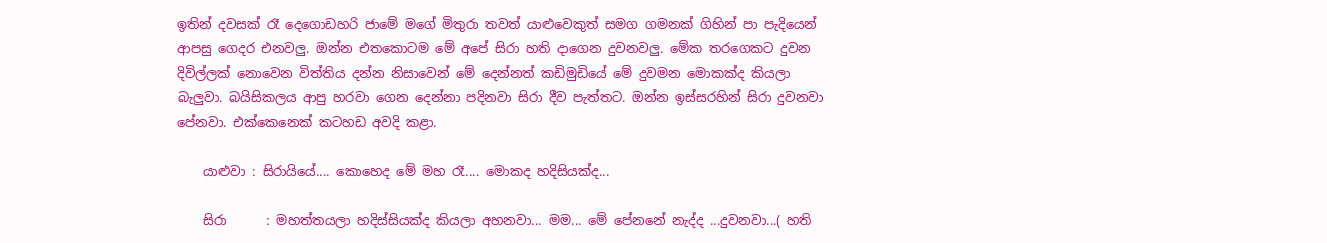ඉතින් දවසක් රෑ දෙගොඩහරි ජාමේ මගේ මිතුරා තවත් යාළුවෙකුත් සමග ගමනක් ගිහින් පා පැදියෙන් ආපසු ගෙදර එනවලු. ඔන්න එතකොටම මේ අපේ සිරා හති දාගෙන දුවනවලු. මේක තරගෙකට දුවන දිවිල්ලක් නොවෙන විත්තිය දන්න නිසාවෙන් මේ දෙන්නත් කඩිමුඩියේ මේ දුවමන මොකක්ද කියලා බැලුවා. බයිසිකලය ආපු හරවා ගෙන දෙන්නා පදිනවා සිරා දීව පැත්තට. ඔන්න ඉස්සරහින් සිරා දුවනවා පේනවා. එක්කෙනෙක් කටහඩ අවදි කළා.

    යාළුවා : සිරායියේ.... කොහෙද මේ මහ රෑ.... මොකද හදිසියක්ද...

    සිරා      : මහත්තයලා හදිස්සියක්ද කියලා අහනවා... මම... මේ පේනනේ නැද්ද ...දුවනවා...( හති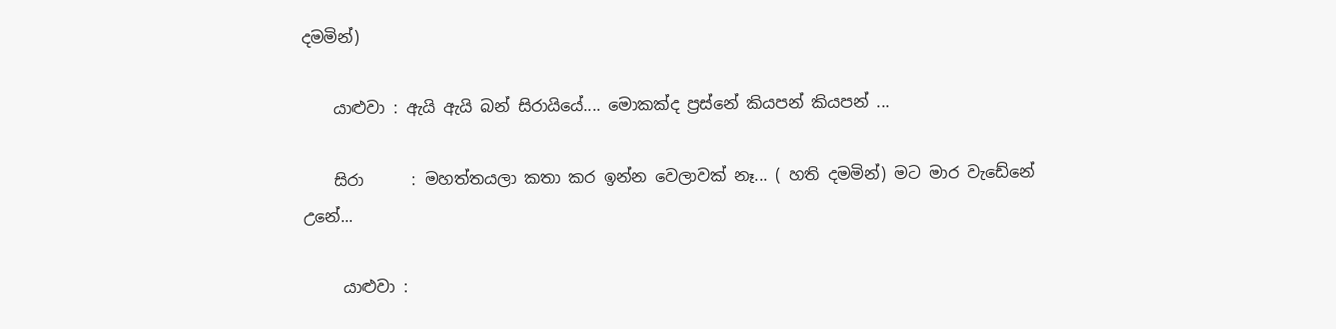දමමින්)

    යාළුවා : ඇයි ඇයි බන් සිරායියේ.... මොකක්ද ප්‍රස්නේ කියපන් කියපන් ...

    සිරා      : මහත්තයලා කතා කර ඉන්න වෙලාවක් නෑ... ( හති දමමින්) මට මාර වැඩේනේ උනේ...

     යාළුවා :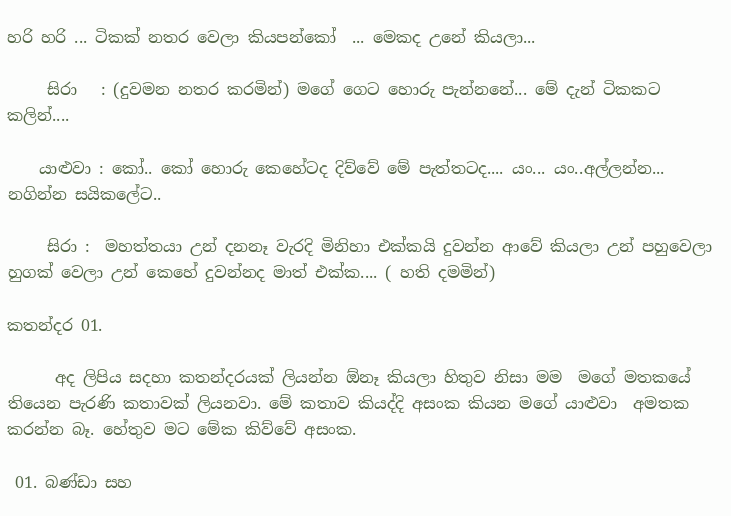හරි හරි ... ටිකක් නතර වෙලා කියපන්කෝ  ... මෙකද උනේ කියලා...

     සිරා   : (දුවමන නතර කරමින්) මගේ ගෙට හොරු පැන්නනේ... මේ දැන් ටිකකට කලින්....

    යාළුවා : කෝ.. කෝ හොරු කෙහේටද දිව්වේ මේ පැත්තටද.... යං... යං..අල්ලන්න... නගින්න සයිකලේට..

     සිරා :  මහත්තයා උන් දනනෑ වැරදි මිනිහා එක්කයි දුවන්න ආවේ කියලා උන් පහුවෙලා හුගක් වෙලා උන් කෙහේ දුවන්නද මාත් එක්ක.... ( හති දමමින්)

කතන්දර 01.

      අද ලිපිය සදහා කතන්දරයක් ලියන්න ඕනෑ කියලා හිතුව නිසා මම  මගේ මතකයේ තියෙන පැරණි කතාවක් ලියනවා. මේ කතාව කියද්දි අසංක කියන මගේ යාළුවා  අමතක කරන්න බෑ. හේතුව මට මේක කිව්වේ අසංක.

 01. බණ්ඩා සහ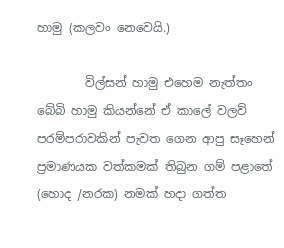හාමු (කලවං නෙවෙයි.)

        විල්සන් හාමු එහෙම නැත්තං බේබි හාමු කියන්නේ ඒ කාලේ වලව් පරම්පරාවකින් පැවත ගෙන ආපු සෑහෙන් ප්‍රමාණයක වත්කමක් තිබුන ගම් පළාතේ (හොද /නරක) නමක් හදා ගත්ත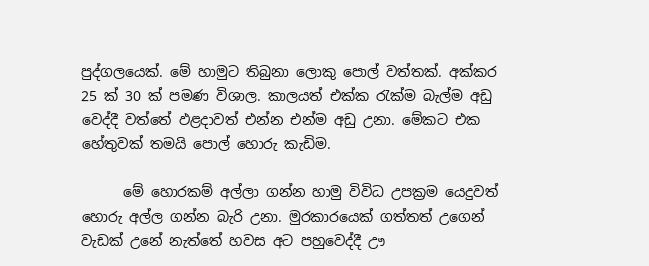පුද්ගලයෙක්. මේ හාමුට තිබුනා ලොකු පොල් වත්තක්. අක්කර 25 ක් 30 ක් පමණ විශාල. කාලයත් එක්ක රැක්ම බැල්ම අඩු වෙද්දී වත්තේ ඵළදාවත් එන්න එන්ම අඩු උනා. මේකට එක හේතුවක් තමයි පොල් හොරු කැඩිම.

      මේ හොරකම් අල්ලා ගන්න හාමු විවිධ උපක්‍රම යෙදුවත් හොරු අල්ල ගන්න බැරි උනා. මුරකාරයෙක් ගත්තත් උගෙන් වැඩක් උනේ නැත්තේ හවස අට පහුවෙද්දී ඌ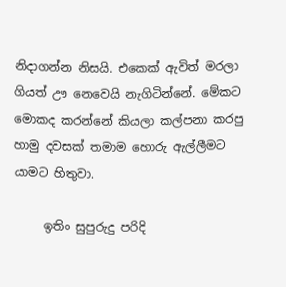නිදාගන්න නිසයි. එකෙක් ඇවිත් මරලා ගියත් ඌ නෙවෙයි නැගිටින්නේ. මේකට මොකද කරන්නේ කියලා කල්පනා කරපු හාමු දවසක් තමාම හොරු ඇල්ලීමට යාමට හිතුවා.

     ඉතිං සුපුරුදු පරිදි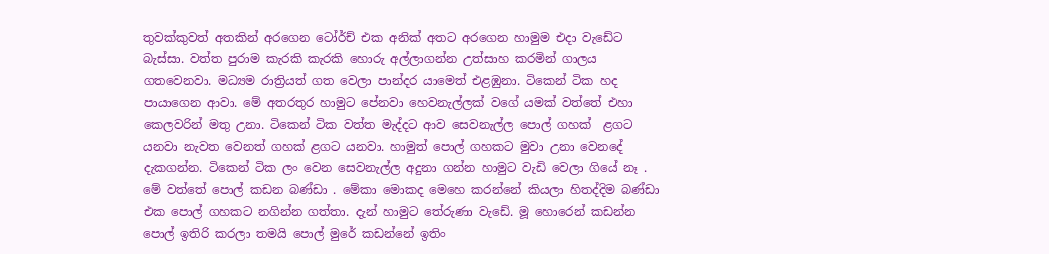තුවක්කුවත් අතකින් අරගෙන ටෝර්ච් එක අනික් අතට අරගෙන හාමුම එදා වැඩේට බැස්සා. වත්ත පුරාම කැරකි කැරකි හොරු අල්ලාගන්න උත්සාහ කරමින් ගාලය ගතවෙනවා. මධ්‍යම රාත්‍රියත් ගත වෙලා පාන්දර යාමෙත් එළඹුනා. ටිකෙන් ටික හද පායාගෙන ආවා. මේ අතරතුර හාමුට පේනවා හෙවනැල්ලක් වගේ යමක් වත්තේ එහා කෙලවරින් මතු උනා. ටිකෙන් ටික වත්ත මැද්දට ආව සෙවනැල්ල පොල් ගහක්  ළගට යනවා නැවත වෙනත් ගහක් ළගට යනවා. හාමුත් පොල් ගහකට මුවා උනා වෙනදේ දැකගන්න. ටිකෙන් ටික ලං වෙන සෙවනැල්ල අදුනා ගන්න හාමුට වැඩි වෙලා ගියේ නෑ . මේ වත්තේ පොල් කඩන බණ්ඩා . මේකා මොකද මෙහෙ කරන්නේ කියලා හිතද්දිම බණ්ඩා එක පොල් ගහකට නගින්න ගත්තා. දැන් හාමුට තේරුණා වැඩේ. මූ හොරෙන් කඩන්න පොල් ඉතිරි කරලා තමයි පොල් මුරේ කඩන්නේ ඉතිං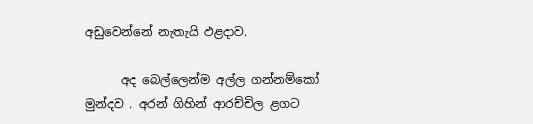අඩුවෙන්නේ නැතැයි ඵළදාව.

      අද බෙල්ලෙන්ම අල්ල ගන්නම්කෝ මුන්දව . අරන් ගිහින් ආරච්චිල ළගට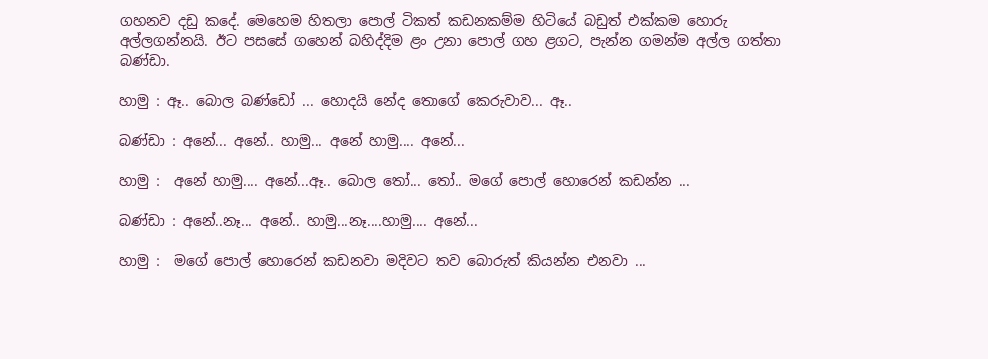ගහනව දඩු කදේ. මෙහෙම හිතලා පොල් ටිකත් කඩනකම්ම හිටියේ බඩුත් එක්කම හොරු අල්ලගන්නයි. ඊට පසසේ ගහෙන් බහිද්දිම ළං උනා පොල් ගහ ළගට, පැන්න ගමන්ම අල්ල ගත්තා බණ්ඩා.

හාමු : ඈ.. බොල බණ්ඩෝ ... හොදයි නේද තොගේ කෙරුවාව... ඈ..

බණ්ඩා : අනේ... අනේ.. හාමු... අනේ හාමු.... අනේ...

හාමු :  අනේ හාමු.... අනේ...ඈ.. බොල තෝ... තෝ.. මගේ පොල් හොරෙන් කඩන්න ...

බණ්ඩා : අනේ..නෑ... අනේ.. හාමු...නෑ....හාමු.... අනේ...

හාමු :  මගේ පොල් හොරෙන් කඩනවා මදිවට තව බොරුත් කියන්න එනවා ...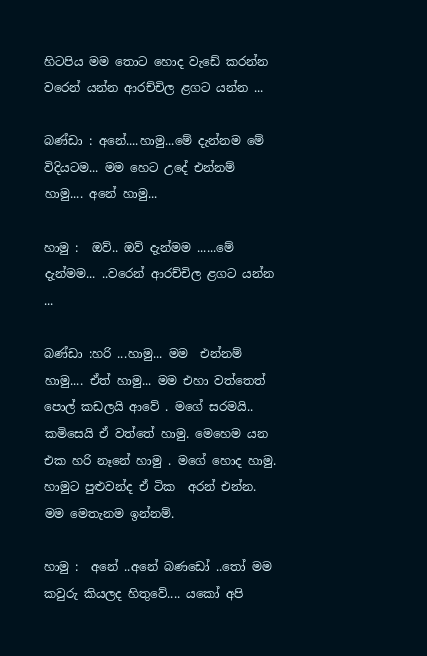හිටපිය මම තොට හොද වැඩේ කරන්න වරෙන් යන්න ආරච්චිල ළගට යන්න ...

බණ්ඩා : අනේ....හාමු...මේ දැන්නම මේ විදියටම... මම හෙට උදේ එන්නම් හාමු.... අනේ හාමු...

හාමු :  ඔව්.. ඔව් දැන්මම ......මේ දැන්මම... ..වරෙන් ආරච්චිල ළගට යන්න ...

බණ්ඩා :හරි ...හාමු... මම  එන්නම් හාමු.... ඒත් හාමු... මම එහා වත්තෙත් පොල් කඩලයි ආවේ . මගේ සරමයි.. කමිසෙයි ඒ වත්තේ හාමු. මෙහෙම යන එක හරි නෑනේ හාමු . මගේ හොද හාමු. හාමුට පුළුවන්ද ඒ ටික  අරන් එන්න. මම මෙතැනම ඉන්නම්.

හාමු :  අනේ ..අනේ බණඩෝ ..තෝ මම කවුරු කියලද හිතුවේ.... යකෝ අපි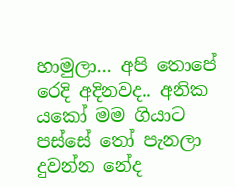හාමුලා... අපි තොපේ රෙදි අදිනවද.. අනික යකෝ මම ගියාට පස්සේ තෝ පැනලා දුවන්න නේද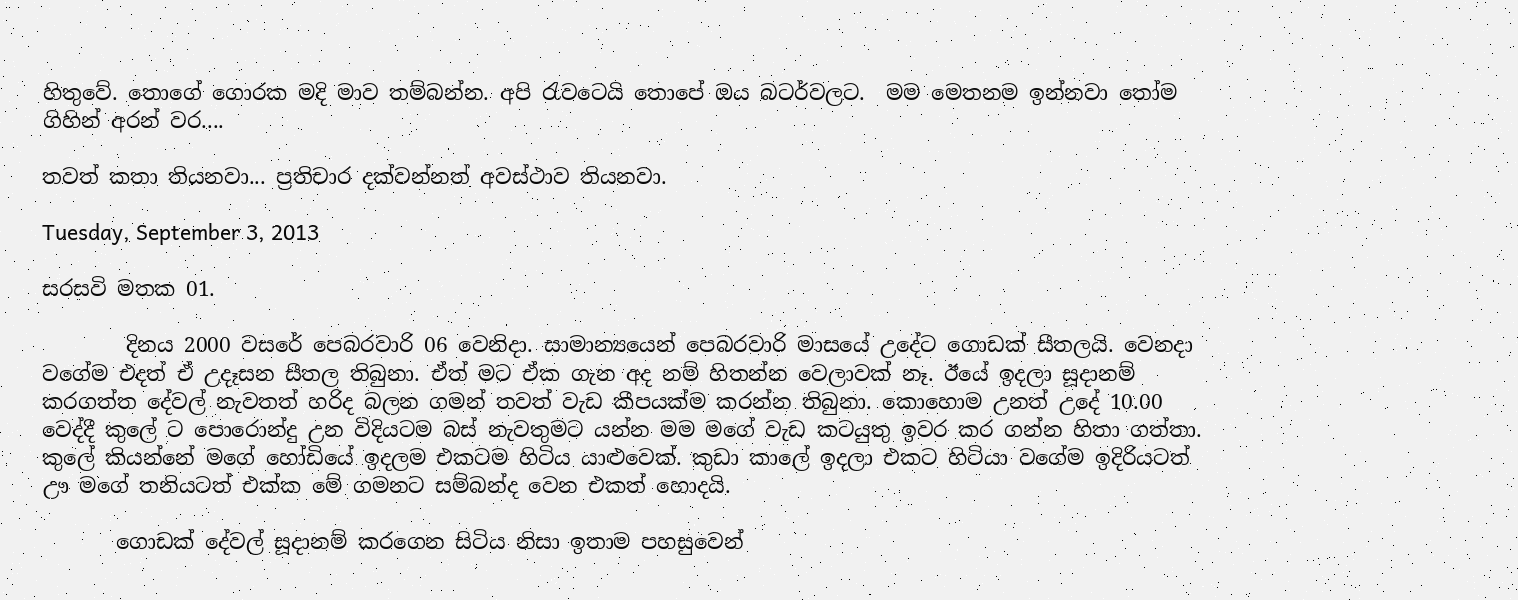හිතුවේ. තොගේ ගොරක මදි මාව තම්බන්න. අපි රැවටෙයි තොපේ ඔය බටර්වලට.  මම මෙතනම ඉන්නවා තෝම ගිහින් අරන් වර....

තවත් කතා තියනවා... ප්‍රතිචාර දක්වන්නත් අවස්ථාව තියනවා.

Tuesday, September 3, 2013

සරසවි මතක 01.

        දිනය 2000 වසරේ පෙබරවාරි 06 වෙනිදා. සාමාන්‍යයෙන් පෙබරවාරි මාසයේ උදේට ගොඩක් සීතලයි. වෙනදා වගේම එදත් ඒ උදෑසන සීතල තිබුනා. ඒත් මට ඒක ගැන අද නම් හිතන්න වෙලාවක් නෑ. ඊයේ ඉදලා සූදානම් කරගත්ත දේවල් නැවතත් හරිද බලන ගමන් තවත් වැඩ කීපයක්ම කරන්න තිබුනා. කොහොම උනත් උදේ 10.00 වෙද්දී කුලේ ට පොරොන්දු උන විදියටම බස් නැවතුමට යන්න මම මගේ වැඩ කටයුතු ඉවර කර ගන්න හිතා ගත්තා. කුලේ කියන්නේ මගේ හෝඩියේ ඉදලම එකටම හිටිය යාළුවෙක්. කුඩා කාලේ ඉදලා එකට හිටියා වගේම ඉදිරියටත් ඌ මගේ තනියටත් එක්ක මේ ගමනට සම්බන්ද වෙන එකත් හොදයි.

       ගොඩක් දේවල් සූදානම් කරගෙන සිටිය නිසා ඉතාම පහසුවෙන්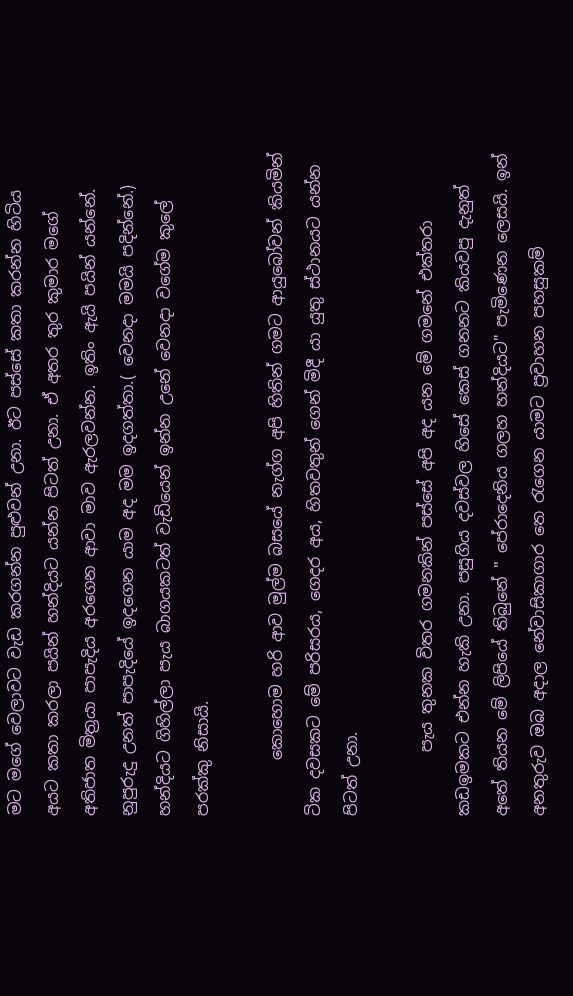මට මගේ වෙලාවට වැඩ කරගන්න පුළුවන් උනා. ඊට පස්සේ කතා කරන්න හිටිය අයට කතා කරලා පයින් හන්දියට යන්න පිටත් උනා. ඒ අතර තුර කුමාර මගේ අතිජාත මිත්‍රයා පාපැදිය අරගෙන ආවා මාව ඇරලවන්න. ඉතිං ඇයි පයින් යන්නේ. නුපුරුදු උනත් පාපැදියේ ඉදගෙන යාම අද මම ඉදගත්තා.( වෙනදා මමයි පදින්නේ.) හන්දියට ගිහිල්ලා පැය බාගයකටත් වැඩියෙන් ඉන්න උනේ වෙනදා වගේම කුලේ පරක්කු නිසායි.

       කොහොම හරි ආව මුල්ම බසයේ නැග්ග අපි හිතින් ගමට ආයුබෝවන් කියමින් ටික දවසකට මේ පරිසරය, ගෙදර අය, හිතවතුන් ගෙන් මිදී යා යුතු ස්ථානයට යන්න පිටත් උනා.

        පැය තුනක විතර ගමනකින් පස්සේ අපි අද යන මේ ගමනේ එක්තරා කඩඉමකට එන්න හැකි උනා. පසුගිය දවස්වල හිසේ කෙස් ගනනට කියවපු දැනුත් අතේ තියන මේ ලිපියේ තිබුනේ " පේරාදෙනිය ගලහ හන්දියට" පැමිණෙන ලෙසයි. ඉන් අනතුරුව ඔබ ‍අදාල නේවාසිකාගාර තෙ රැගෙන යාමට ප්‍රවාහන පහසුකම්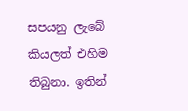සපයනු ලැබේ කියලත් එහිම තිබුනා. ඉතින්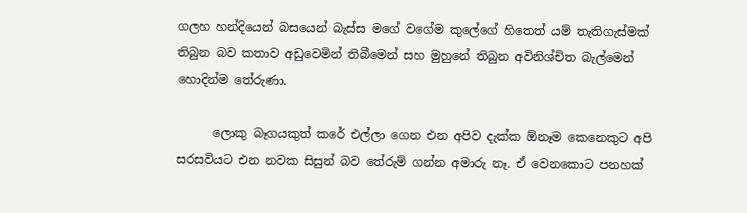ගලහ හන්දියෙන් බසයෙන් බැස්ස මගේ වගේම කුලේගේ හිතෙත් යම් තැතිගැස්මක් තිබුන බව කතාව අඩුවෙමින් තිබීමෙන් සහ මුහුනේ තිබුන අවිනිශ්චිත බැල්මෙන්  හොදින්ම තේරුණා.

      ලොකු බෑගයකුත් කරේ එල්ලා ගෙන එන අපිව දැක්ක ඕනෑම කෙනෙකුට අපි සරසවියට එන නවක සිසුන් බව තේරුම් ගන්න අමාරු නෑ. ඒ වෙනකොට පනහක්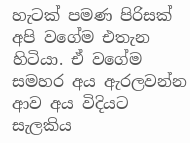හැටක් පමණ පිරිසක් අපි වගේම එතැන හිටියා. ඒ වගේම සමහර අය ඇරලවන්න ආව අය විදියට සැලකිය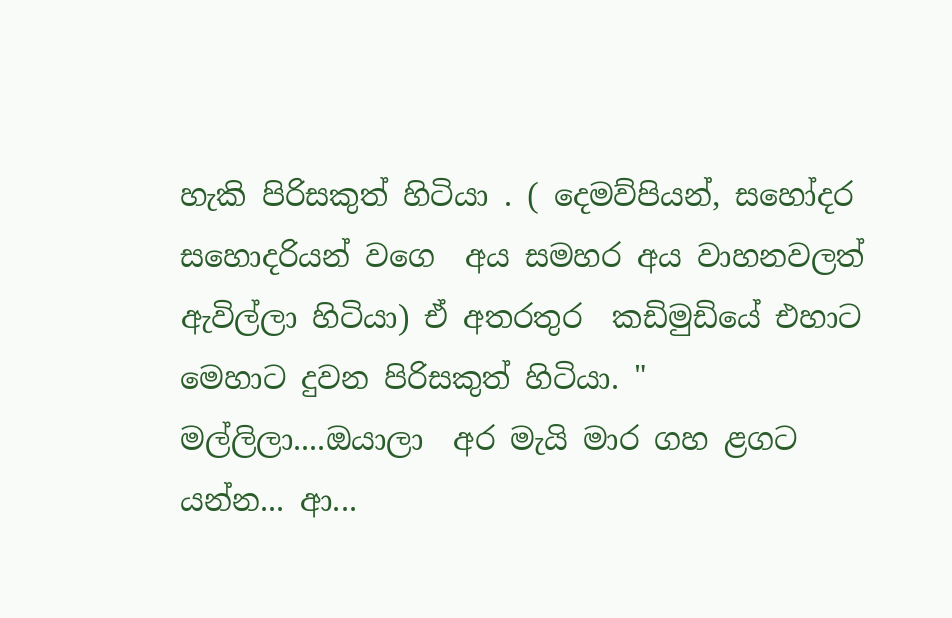හැකි පිරිසකුත් හිටියා . ( දෙමව්පියන්, සහෝදර සහොදරියන් වගෙ  අය සමහර අය වාහනවලත් ඇවිල්ලා හිටියා) ඒ අතරතුර  කඩිමුඩියේ එහාට මෙහාට දුවන පිරිසකුත් හිටියා. " මල්ලිලා....ඔයාලා  අර මැයි මාර ගහ ළගට යන්න... ආ...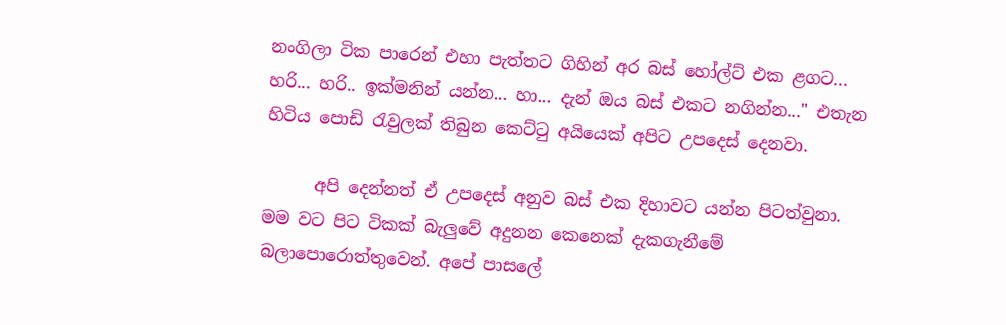නංගිලා ටික පාරෙන් එහා පැත්තට ගිහින් අර බස් හෝල්ට් එක ළගට... හරි... හරි.. ඉක්මනින් යන්න... හා... දැන් ඔය බස් එකට නගින්න..." එතැන හිටිය පොඩි රැවුලක් තිබුන කෙට්ටු අයියෙක් අපිට උපදෙස් දෙනවා.

      අපි දෙන්නත් ඒ උපදෙස් අනුව බස් එක දිහාවට යන්න පිටත්වුනා. මම වට පිට ටිකක් බැලුවේ අදුනන කෙනෙක් දැකගැනීමේ බලාපොරොත්තුවෙන්. අපේ පාසලේ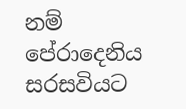නම් පේරාදෙනිය සරසවියට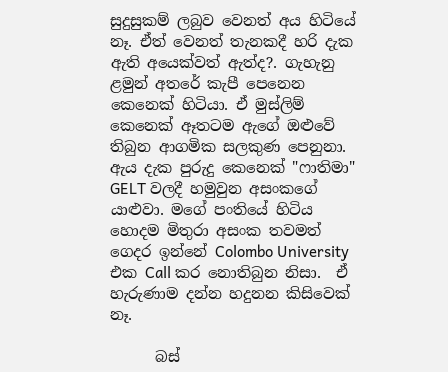සුදුසුකම් ලබුව වෙනත් අය හිටියේ නෑ. ඒත් වෙනත් තැනකදී හරි දැක ඇති අයෙක්වත් ඇත්ද?. ගැහැනු ළමුන් අතරේ කැපී පෙනෙන කෙනෙක් හිටියා. ඒ මුස්ලිම් කෙනෙක් ඈතටම ඇගේ ඔළුවේ තිබුන ආගමික සලකුණ පෙනුනා. ඇය දැක පුරුදු කෙනෙක් "ෆාතිමා"  GELT වලදී හමුවුන අසංකගේ යාළුවා. මගේ පංතියේ හිටිය හොදම මිතුරා අසංක තවමත් ගෙදර ඉන්නේ Colombo University එක Call කර නොතිබුන නිසා.  ඒ හැරුණාම දන්න හදුනන කිසිවෙක් නෑ.

      බස්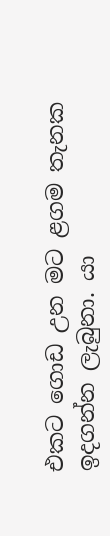එකට ගොඩ උන මට ළගම තැනක ඉදගන්න ලැබුනා. යා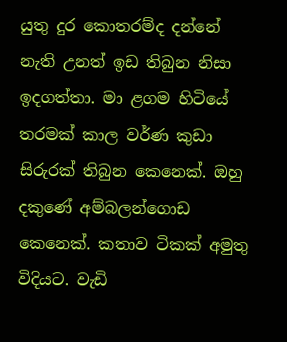යුතු දුර කොතරම්ද දන්නේ නැති උනත් ඉඩ තිබුන නිසා ඉදගත්තා. මා ළගම හිටියේ තරමක් කාල වර්ණ ‍කුඩා සිරුරක් තිබුන කෙනෙක්. ඔහු දකුණේ අම්බලන්ගොඩ කෙනෙක්. කතාව ටිකක් අමුතු විදියට. වැඩි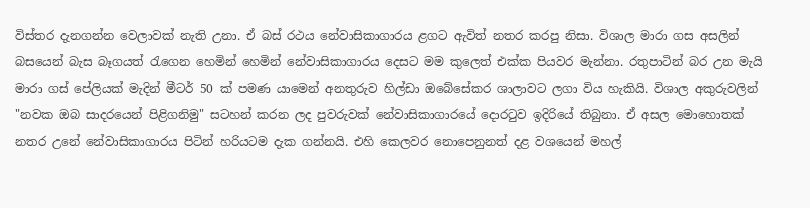විස්තර දැනගන්න වෙලාවක් නැති උනා. ඒ බස් රථය නේවාසිකාගාරය ළගට ඇවිත් නතර කරපු නිසා. විශාල මාරා ගස අසලින් බසයෙන් බැස බෑගයත් රැගෙන හෙමින් හෙමින් නේවාසිකාගාරය දෙසට මම කුලෙත් එක්ක පියවර මැන්නා. රතුපාටින් බර උන මැයි මාරා ගස් පේලියක් මැදින් මීටර් 50 ක් පමණ යාමෙන් අනතුරුව හිල්ඩා ඔබේසේකර ශාලාවට ලගා විය හැකියි. විශාල අකුරුවලින් "නවක ඔබ සාදරයෙන් පිළිගනිමු" සටහන් කරන ලද පුවරුවක් නේවාසිකාගාරයේ දොරටුව ඉදිරියේ තිබුනා. ඒ අසල මොහොතක් නතර උනේ නේවාසිකාගාරය පිටින් හරියටම දැක ගන්නයි. එහි කෙලවර නොපෙනුනත් දළ වශයෙන් මහල්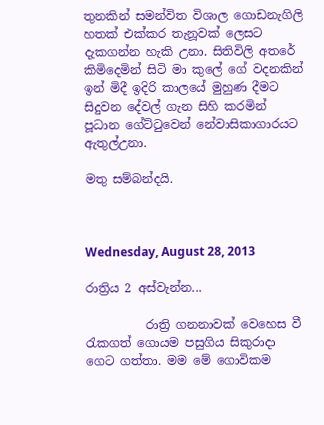තුනකින් සමන්විත විශාල ගොඩනැගිලි හතක් එක්කර තැනූවක් ලෙසට දැකගන්න හැකි උනා. සිතිවිලි අතරේ කිමිදෙමින් සිටි මා කුලේ ගේ වදනකින් ඉන් මිදී ඉදිරි කාලයේ මුහුණ දීමට සිදුවන දේවල් ගැන සිහි කරමින් පූධාන ගේට්ටුවෙන් නේවාසිකාගාරයට ඇතුල්උනා.

මතු සම්බන්දයි.



Wednesday, August 28, 2013

රාත්‍රිය 2 අස්වැන්න...

          රාත්‍රි ගනනාවක් වෙහෙස වී රැකගත් ගොයම පසුගිය සිකුරාදා ගෙට ගත්තා. මම මේ ගොවිකම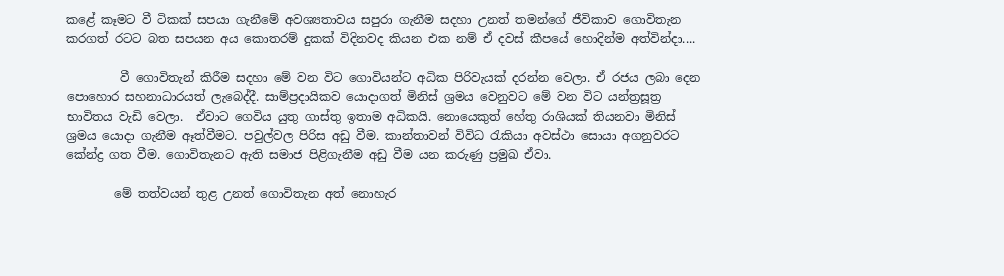කළේ කෑමට වී ටිකක් සපයා ගැනීමේ අවශ්‍යතාවය සපුරා ගැනීම සදහා උනත් තමන්ගේ ජීවිකාව ගොවිතැන කරගත් රටට බත සපයන අය කොතරම් දුකක් විදිනවද කියන එක නම් ඒ දවස් කීපයේ හොදින්ම අත්වින්දා....

         වී ගොවිතැන් කිරීම සදහා මේ වන විට ගොවියන්ට අධික පිරිවැයක් දරන්න වෙලා. ඒ රජය ලබා දෙන පොහොර සහනාධාරයත් ලැබෙද්දී. සාම්ප්‍රදායිකව යොදාගත් මිනිස් ශ්‍රමය වෙනුවට මේ වන විට යන්ත්‍රසූත්‍ර භාවිතය වැඩි වෙලා.  ඒවාට ගෙවිය යුතු ගාස්තු ඉතාම අධිකයි. නොයෙකුත් හේතු රාශියක් තියනවා මිනිස් ශ්‍රමය යොදා ගැනීම ඈත්වීමට. පවුල්වල පිරිස අඩු වීම. කාන්තාවන් විවිධ රැකියා අවස්ථා සොයා අගනුවරට කේන්ද්‍ර ගත වීම. ගොවිතැනට ඇති සමාජ පිළිගැනීම අඩු වීම යන කරුණු ප්‍රමුඛ ඒවා.

        මේ තත්වයන් තුළ උනත් ගොවිතැන අත් නොහැර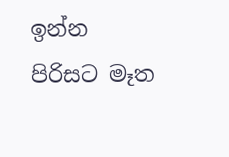ඉන්න පිරිසට මෑත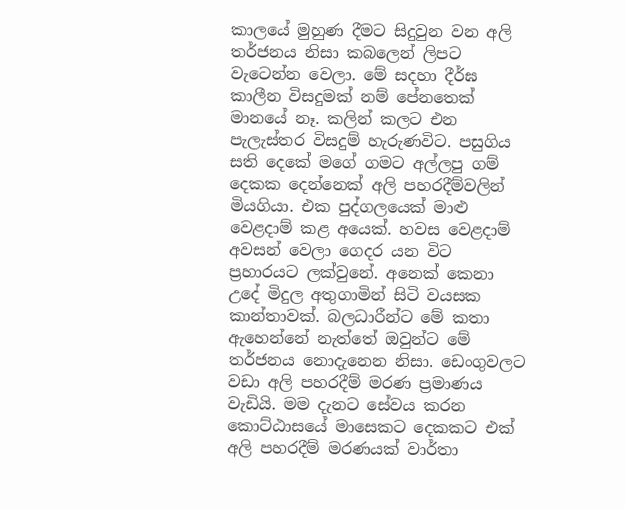කාලයේ මුහුණ දීමට සිදුවුන වන අලි තර්ජනය නිසා කබලෙන් ලිපට වැටෙන්න වෙලා. මේ සදහා දීර්ඝ කාලීන විසදුමක් නම් පේනතෙක් මානයේ නෑ. කලින් කලට එන පැලැස්තර විසදුම් හැරුණවිට. පසුගිය සති දෙකේ මගේ ගමට අල්ලපු ගම් දෙකක දෙන්නෙක් අලි පහරදීම්වලින් මියගියා. එක පුද්ගලයෙක් මාළු වෙළදාම් කළ අයෙක්. හවස වෙළදාම් අවසන් වෙලා ගෙදර යන විට ප්‍රහාරයට ලක්වුනේ. අනෙක් කෙනා උදේ මිදුල අතුගාමින් සිටි වයසක කාන්තාවක්. බලධාරීන්ට මේ කතා ඇහෙන්නේ නැත්තේ ඔවුන්ට මේ තර්ජනය නොදැනෙන නිසා. ඩෙංගුවලට වඩා අලි පහරදීම් මරණ ප්‍රමාණය වැඩියි. මම දැනට සේවය කරන කොට්ඨාසයේ මාසෙකට දෙකකට එක් අලි පහරදීම් මරණයක් වාර්තා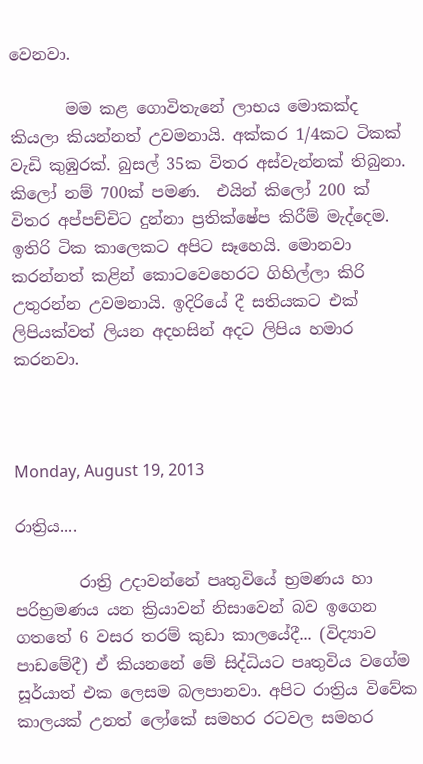වෙනවා.

       මම කළ ගොවිතැනේ ලාභය මොකක්ද කියලා කියන්නත් උවමනායි. අක්කර 1/4කට ටිකක් වැඩි කුඹුරක්. බුසල් 35ක විතර අස්වැන්නක් තිබුනා. කිලෝ නම් 700ක් පමණ.  එයින් කිලෝ 200 ක් විතර අප්පච්චිට දුන්නා ප්‍රතික්ෂේප කිරීම් මැද්දෙම. ඉතිරි ටික කාලෙකට අපිට සෑහෙයි. මොනවා කරන්නත් කළින් කොටවෙහෙරට ගිහිල්ලා කිරි උතුරන්න උවමනායි. ඉදිරියේ දී සතියකට එක් ලිපියක්වත් ලියන අදහසින් අදට ලිපිය හමාර කරනවා.



Monday, August 19, 2013

රාත්‍රිය....

        රාත්‍රි උදාවන්නේ පෘතුවියේ භ්‍රමණය හා පරිභ්‍රමණය යන ක්‍රියාවන් නිසාවෙන් බව ඉගෙන ගතතේ 6 වසර තරම් කුඩා කාලයේදී... (විද්‍යාව පාඩමේදී) ඒ කියනනේ මේ සිද්ධියට පෘතුවිය වගේම සූර්යාත් එක ලෙසම බලපානවා. අපිට රාත්‍රිය විවේක කාලයක් උනත් ලෝකේ සමහර රටවල සමහර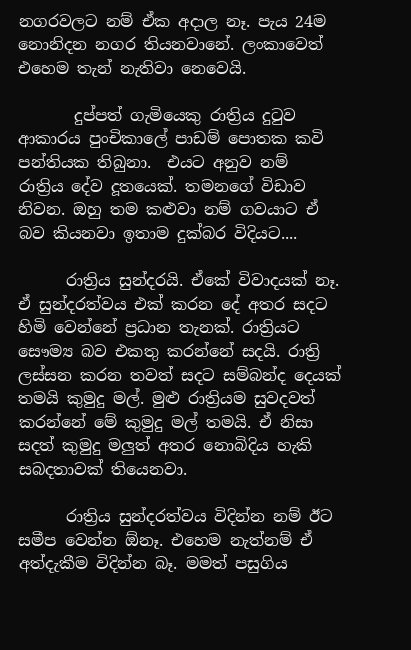නගරවලට නම් ඒක අදාල නෑ. පැය 24ම නොනිදන නගර තියනවානේ. ලංකාවෙත් එහෙම තැන් නැතිවා නෙවෙයි.

       දුප්පත් ගැමියෙකු රාත්‍රිය දුටුව ආකාරය පුංචිකාලේ පාඩම් පොතක කවි පන්තියක තිබුනා.  එයට අනුව නම්  රාත්‍රිය දේව දූතයෙක්. තමනගේ විඩාව නිවන. ඔහු තම කළුවා නම් ගවයාට ඒ බව කියනවා ඉතාම දුක්බර විදියට....

      රාත්‍රිය සුන්දරයි. ඒකේ විවාදයක් නෑ. ඒ සුන්දරත්වය එක් කරන දේ අතර සදට හිමි වෙන්නේ ප්‍රධාන තැනක්. රාත්‍රියට සෞම්‍ය බව එකතු කරන්නේ සදයි. රාත්‍රි ලස්සන කරන තවත් සදට සම්බන්ද දෙයක් තමයි කුමුදු මල්. මුළු රාත්‍රියම සුවදවත් කරන්නේ මේ කුමුදු මල් තමයි. ඒ නිසා සදත් කුමුදු මලුත් අතර නොබිදිය හැකි සබදතාවක් තියෙනවා.

      රාත්‍රිය සුන්දරත්වය විදින්න නම් ඊට සමීප වෙන්න ඕනෑ. එහෙම නැත්නම් ඒ අත්දැකීම විදින්න බෑ. මමත් පසුගිය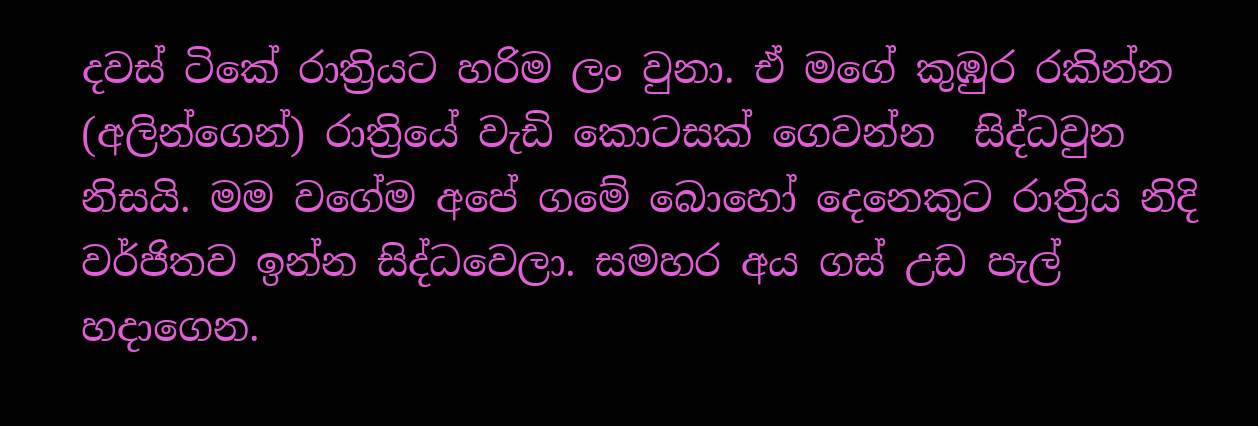දවස් ටිකේ රාත්‍රියට හරිම ලං වුනා. ඒ මගේ කුඹුර රකින්න (අලින්ගෙන්) රාත්‍රියේ වැඩි කොටසක් ගෙවන්න  සිද්ධවුන නිසයි. මම වගේම අපේ ගමේ බොහෝ දෙනෙකුට රාත්‍රිය නිදි වර්ජිතව ඉන්න සිද්ධවෙලා. සමහර අය ගස් උඩ පැල් හදාගෙන.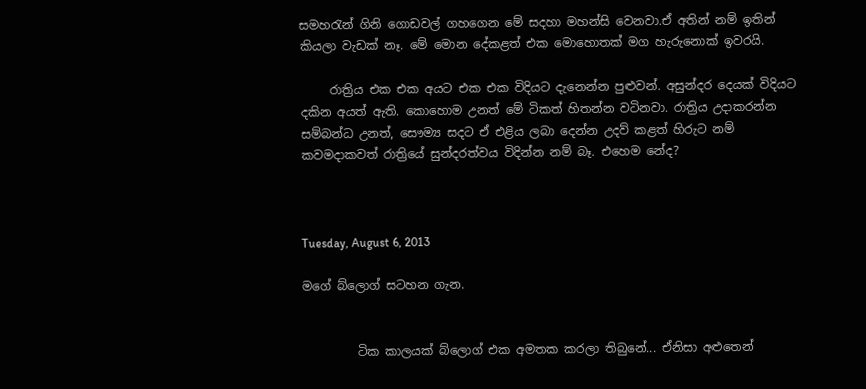සමහරැන් ගිනි ගොඩවල් ගහගෙන මේ සදහා මහන්සි වෙනවා.ඒ අතින් නම් ඉතින් කියලා වැඩක් නෑ. මේ මොන දේකළත් එක මොහොතක් මග හැරුනොක් ඉවරයි.

     රාත්‍රිය එක එක අයට එක එක විදියට දැනෙන්න පුළුවන්. අසුන්දර දෙයක් විදියට දකින අයත් ඇති. කොහොම උනත් මේ ටිකත් හිතන්න වටිනවා. රාත්‍රිය උදාකරන්න  සම්බන්ධ උනත්, සෞම්‍ය සදට ඒ එළිය ලබා දෙන්න උදව් කළත් හිරුට නම් කවමදාකවත් රාත්‍රියේ සුන්දරත්වය විදින්න නම් බෑ. එහෙම නේද?



Tuesday, August 6, 2013

මගේ බ්ලොග් සටහන ගැන.


         ටික කාලයක් බ්ලොග් එක අමතක කරලා තිබුනේ... ඒනිසා අළුතෙන්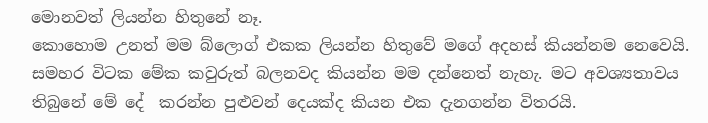මොනවත් ලියන්න හිතුනේ නෑ.
කොහොම උනත් මම බ්ලොග් එකක ලියන්න හිතුවේ මගේ අදහස් කියන්නම නෙවෙයි. සමහර විටක මේක කවුරුත් බලනවද කියන්න මම දන්නෙත් නැහැ. මට අවශ්‍යතාවය තිබුනේ මේ දේ  කරන්න පුළුවන් දෙයක්ද කියන එක දැනගන්න විතරයි.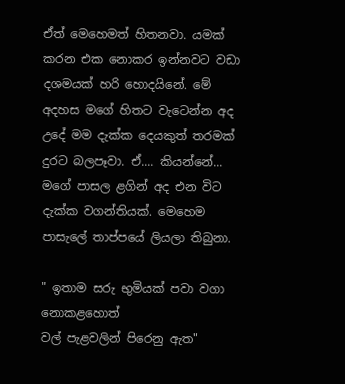ඒත් මෙහෙමත් හිතනවා. යමක් කරන එක නොකර ඉන්නවට වඩා දශමයක් හරි හොදයිනේ. මේ අදහස මගේ හිතට වැටෙන්න අද උදේ මම දැක්ක දෙයකුත් තරමක් දුරට බලපෑවා. ඒ.... කියන්නේ... මගේ පාසල ළගින් අද එන විට දැක්ක වගන්තියක්. මෙහෙම පාසැලේ තාප්පයේ ලියලා තිබුනා.

" ඉතාම සරු භුමියක් පවා වගා නොකළහොත්
වල් පැළවලින් පිරෙනු ඇත"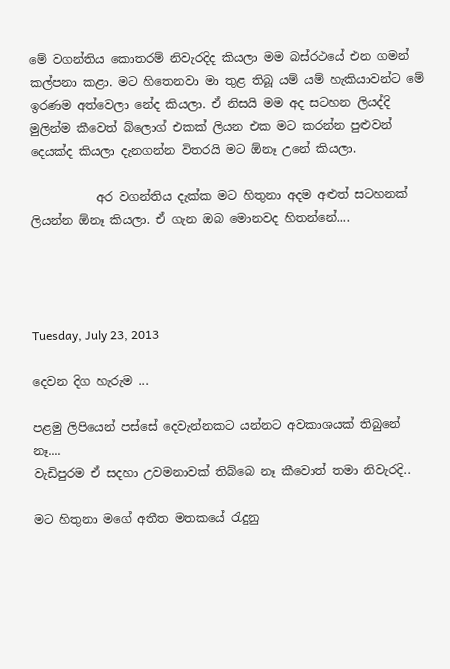මේ වගන්තිය කොතරම් නිවැරදිද කියලා මම බස්රථයේ එන ගමන් කල්පනා කළා. මට හිතෙනවා මා තුළ තිබූ යම් යම් හැකියාවන්ට මේ ඉරණම අත්වෙලා නේද කියලා. ඒ නිසයි මම අද සටහන ලියද්දි මුලින්ම කීවෙත් බ්ලොග් එකක් ලියන එක මට කරන්න පුළුවන් දෙයක්ද කියලා දැනගන්න විතරයි මට ඕනෑ උනේ කියලා.

           අර වගන්තිය දැක්ක මට හිතුනා අදම අළුත් සටහනක් ලියන්න ඕනෑ කියලා. ඒ ගැන ඔබ මොනවද හිතන්නේ....




Tuesday, July 23, 2013

දෙවන දිග හැරුම ...

පළමු ලිපියෙන් පස්සේ දෙවැන්නකට යන්නට අවකාශයක් තිබුනේ නෑ....
වැඩිපුරම ඒ සදහා උවමනාවක් තිබ්බෙ නෑ කීවොත් තමා නිවැරදි..

මට හිතුනා මගේ අතී‍ත මතකයේ රැදුනු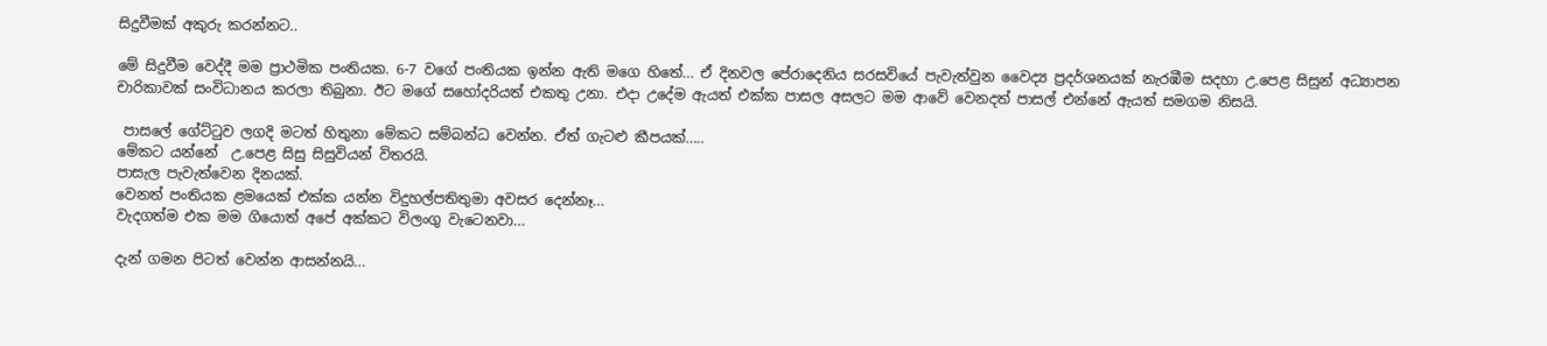සිදුවීමක් අකුරු කරන්නට..

මේ සිදුවීම වෙද්දී මම ප්‍රාථමික පංතියක. 6-7 වගේ පංතියක ඉන්න ඇති මගෙ හිතේ... ඒ දිනවල පේරාදෙනිය සරසවියේ පැවැත්වුන වෛද්‍ය ප්‍රදර්ශනයක් නැරඹීම සදහා උ.පෙළ සිසුන් අධ්‍යාපන චාරිකාවක් සංවිධානය කරලා තිබුනා. ඊට මගේ සහෝදරියත් එකතු උනා. එදා උදේම ඇයත් එක්ක පාසල අසලට මම ආවේ වෙනදත් පාසල් එන්නේ ඇයත් සමගම නිසයි.

 පාසලේ ගේට්ටුව ලගදි මටත් හිතුනා මේකට සම්බන්ධ වෙන්න. ඒත් ගැටළු කීපයක්.....
මේකට යන්නේ  උ.පෙළ සිසු සිසුවියන් විතරයි.
පාසැල පැවැත්වෙන දිනයක්.
වෙනත් පංතියක ළමයෙක් එක්ක යන්න විදුහල්පතිතුමා අවසර දෙන්නෑ...
වැදගත්ම එක මම ගියොත් අපේ අක්කට විලංගු වැටෙනවා...

දැන් ගමන පිටත් වෙන්න ආසන්නයි...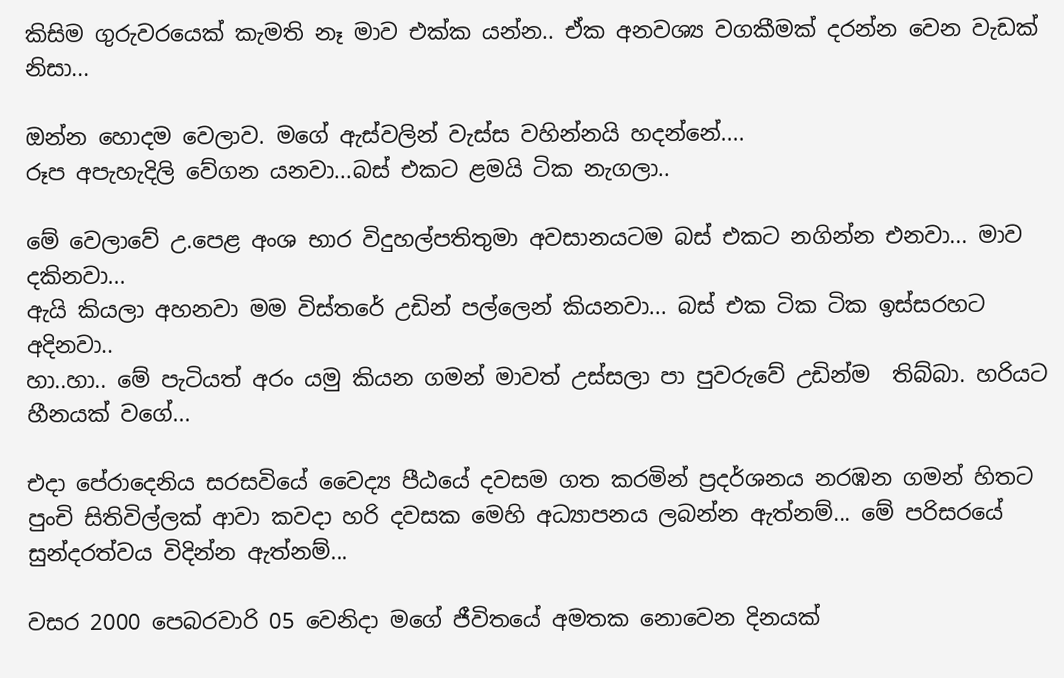කිසිම ගුරුවරයෙක් කැමති නෑ මාව එක්ක යන්න.. ඒක අනවශ්‍ය වගකීමක් දරන්න වෙන වැඩක් නිසා...

ඔන්න හොදම වෙලාව. මගේ ඇස්වලින් වැස්ස වහින්නයි හදන්නේ....
රූප අපැහැදිලි වේගන යනවා...බස් එකට ළමයි ටික නැගලා..

මේ වෙලාවේ උ.පෙළ අංශ භාර විදුහල්පතිතුමා අවසානයටම බස් එකට නගින්න එනවා... මාව දකිනවා...
ඇයි කියලා අහනවා මම විස්තරේ උඩින් පල්ලෙන් කියනවා... බස් එක ටික ටික ඉස්සරහට අදිනවා..
හා..හා.. මේ පැටියත් අරං යමු කියන ගමන් මාවත් උස්සලා පා පුවරුවේ උඩින්ම  තිබ්බා. හරියට හීනයක් වගේ...

එදා පේරාදෙනිය සරසවියේ වෛද්‍ය පීඨයේ දවසම ගත කරමින් ප්‍රදර්ශනය නරඹන ගමන් හිතට පුංචි සිතිවිල්ලක් ආවා කවදා හරි දවසක මෙහි අධ්‍යාපනය ලබන්න ඇත්නම්... මේ පරිසරයේ සුන්දරත්වය විදින්න ඇත්නම්...

වසර 2000 පෙබරවාරි 05 වෙනිදා මගේ ජීවිතයේ අමතක නොවෙන දිනයක්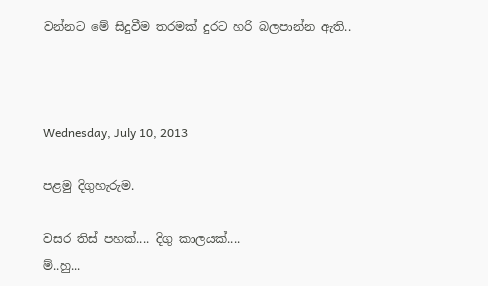වන්නට මේ සිදුවීම තරමක් දුරට හරි බලපාන්න ඇති..



Wednesday, July 10, 2013

පළමු දිගුහැරුම.

වසර තිස් පහක්.... දිගු කාලයක්....
ම්..හු...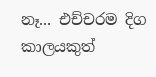නෑ... එච්චරම දිග කාලයකුත්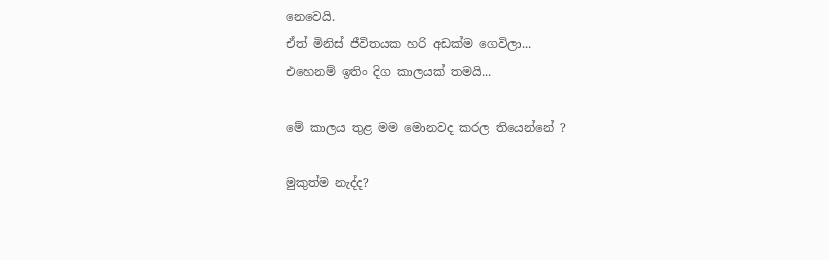නෙවෙයි.
ඒත් මිනිස් ජීවිතයක හරි අඩක්ම ගෙවිලා...
එහෙනම් ඉතිං දිග කාලයක් තමයි...

මේ කාලය තුළ මම මොනවද කරල තියෙන්නේ ?

මුකුත්ම නැද්ද?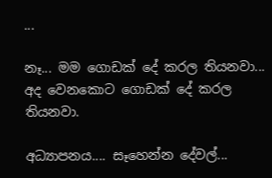...

නෑ... මම ගොඩක් දේ කරල තියනවා...
අද වෙනකොට ගොඩක් දේ කරල තියනවා.

අධ්‍යාපනය.... සෑහෙන්න දේවල්...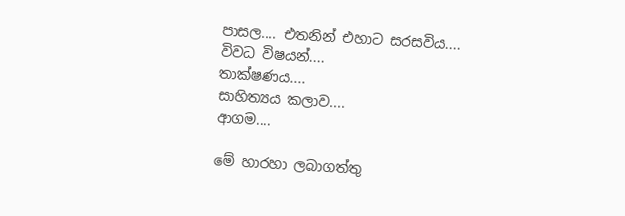පාසල.... එතනින් එහාට සරසවිය....
විවධ විෂයන්....
තාක්ෂණය....
සාහිත්‍යය කලාව....
ආගම....

මේ හාරහා ලබාගත්තු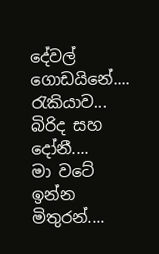දේවල් ගොඩයිනේ....
රැකියාව...
බිරිද සහ දෝනී....
මා වටේ ඉන්න මිතුරන්....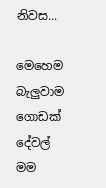නිවස...

මෙහෙම බැලුවාම ගොඩක් දේවල් මම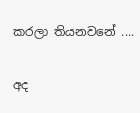කරලා තියනවනේ ....

අද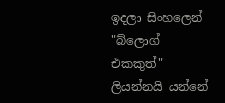ඉදලා සිංහලෙන් "බ්ලොග් එකකුත්" ලියන්නයි යන්නේ